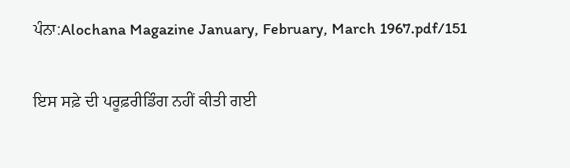ਪੰਨਾ:Alochana Magazine January, February, March 1967.pdf/151

ਇਸ ਸਫ਼ੇ ਦੀ ਪਰੂਫ਼ਰੀਡਿੰਗ ਨਹੀਂ ਕੀਤੀ ਗਈ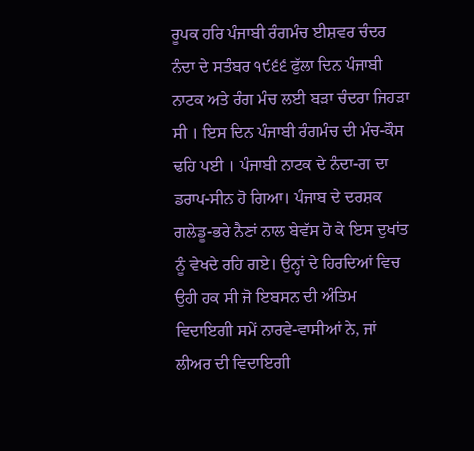ਰੂਪਕ ਹਰਿ ਪੰਜਾਬੀ ਰੰਗਮੰਚ ਈਸ਼ਵਰ ਚੰਦਰ ਨੰਦਾ ਦੇ ਸਤੰਬਰ ੧੯੬੬ ਫੁੱਲਾ ਦਿਨ ਪੰਜਾਬੀ ਨਾਟਕ ਅਤੇ ਰੰਗ ਮੰਚ ਲਈ ਬੜਾ ਚੰਦਰਾ ਜਿਹੜਾ ਸੀ । ਇਸ ਦਿਨ ਪੰਜਾਬੀ ਰੰਗਮੰਚ ਦੀ ਮੰਚ-ਕੌਸ ਢਹਿ ਪਈ । ਪੰਜਾਬੀ ਨਾਟਕ ਦੇ ਨੰਦਾ-ਗ ਦਾ ਡਰਾਪ-ਸੀਨ ਹੋ ਗਿਆ। ਪੰਜਾਬ ਦੇ ਦਰਸ਼ਕ ਗਲੇਡੂ-ਭਰੇ ਨੈਣਾਂ ਨਾਲ ਬੇਵੱਸ ਹੋ ਕੇ ਇਸ ਦੁਖਾਂਤ ਨੂੰ ਵੇਖਦੇ ਰਹਿ ਗਏ। ਉਨ੍ਹਾਂ ਦੇ ਹਿਰਦਿਆਂ ਵਿਚ ਉਹੀ ਹਕ ਸੀ ਜੋ ਇਬਸਨ ਦੀ ਅੰਤਿਮ ਵਿਦਾਇਗੀ ਸਮੇਂ ਨਾਰਵੇ-ਵਾਸੀਆਂ ਨੇ, ਜਾਂ ਲੀਅਰ ਦੀ ਵਿਦਾਇਗੀ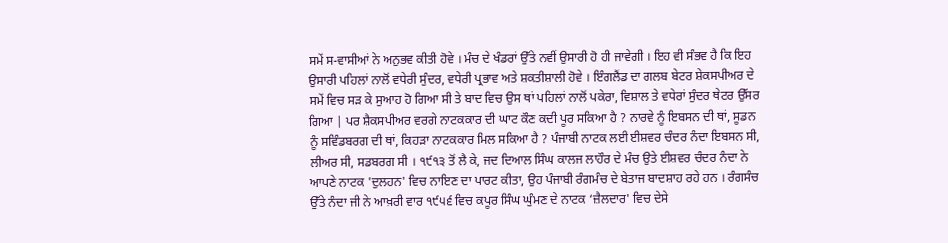ਸਮੇਂ ਸ-ਵਾਸੀਆਂ ਨੇ ਅਨੁਭਵ ਕੀਤੀ ਹੋਵੇ । ਮੰਚ ਦੇ ਖੰਡਰਾਂ ਉੱਤੇ ਨਵੀਂ ਉਸਾਰੀ ਹੋ ਹੀ ਜਾਵੇਗੀ । ਇਹ ਵੀ ਸੰਭਵ ਹੈ ਕਿ ਇਹ ਉਸਾਰੀ ਪਹਿਲਾਂ ਨਾਲੋਂ ਵਧੇਰੀ ਸੁੰਦਰ, ਵਧੇਰੀ ਪ੍ਰਭਾਵ ਅਤੇ ਸ਼ਕਤੀਸ਼ਾਲੀ ਹੋਵੇ । ਇੰਗਲੈਂਡ ਦਾ ਗਲਬ ਬੇਟਰ ਸ਼ੇਕਸਪੀਅਰ ਦੇ ਸਮੇਂ ਵਿਚ ਸੜ ਕੇ ਸੁਆਹ ਹੋ ਗਿਆ ਸੀ ਤੇ ਬਾਦ ਵਿਚ ਉਸ ਥਾਂ ਪਹਿਲਾਂ ਨਾਲੋਂ ਪਕੇਰਾ, ਵਿਸ਼ਾਲ ਤੇ ਵਧੇਰਾਂ ਸੁੰਦਰ ਥੇਟਰ ਉੱਸਰ ਗਿਆ | ਪਰ ਸ਼ੈਕਸਪੀਅਰ ਵਰਗੇ ਨਾਟਕਕਾਰ ਦੀ ਘਾਟ ਕੌਣ ਕਦੀ ਪੂਰ ਸਕਿਆ ਹੈ ? ਨਾਰਵੇ ਨੂੰ ਇਬਸਨ ਦੀ ਥਾਂ, ਸੂਡਨ ਨੂੰ ਸਵਿੰਡਬਰਗ ਦੀ ਥਾਂ, ਕਿਹੜਾ ਨਾਟਕਕਾਰ ਮਿਲ ਸਕਿਆ ਹੈ ? ਪੰਜਾਬੀ ਨਾਟਕ ਲਈ ਈਸ਼ਵਰ ਚੰਦਰ ਨੰਦਾ ਇਬਸਨ ਸੀ, ਲੀਅਰ ਸੀ, ਸਡਬਰਗ ਸੀ । ੧੯੧੩ ਤੋਂ ਲੈ ਕੇ, ਜਦ ਦਿਆਲ ਸਿੰਘ ਕਾਲਜ ਲਾਹੌਰ ਦੇ ਮੰਚ ਉਤੇ ਈਸ਼ਵਰ ਚੰਦਰ ਨੰਦਾ ਨੇ ਆਪਣੇ ਨਾਟਕ 'ਦੁਲਹਨ' ਵਿਚ ਨਾਇਣ ਦਾ ਪਾਰਟ ਕੀਤਾ, ਉਹ ਪੰਜਾਬੀ ਰੰਗਮੰਚ ਦੇ ਬੇਤਾਜ ਬਾਦਸ਼ਾਹ ਰਹੇ ਹਨ । ਰੰਗਸੰਚ ਉੱਤੇ ਨੰਦਾ ਜੀ ਨੇ ਆਖ਼ਰੀ ਵਾਰ ੧੯੫੬ ਵਿਚ ਕਪੂਰ ਸਿੰਘ ਘੁੰਮਣ ਦੇ ਨਾਟਕ ‘ਜ਼ੈਲਦਾਰ' ਵਿਚ ਦੇਸੇ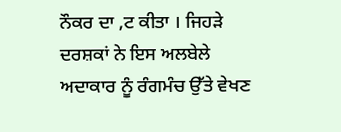ਨੌਕਰ ਦਾ ,ਟ ਕੀਤਾ । ਜਿਹੜੇ ਦਰਸ਼ਕਾਂ ਨੇ ਇਸ ਅਲਬੇਲੇ ਅਦਾਕਾਰ ਨੂੰ ਰੰਗਮੰਚ ਉੱਤੇ ਵੇਖਣ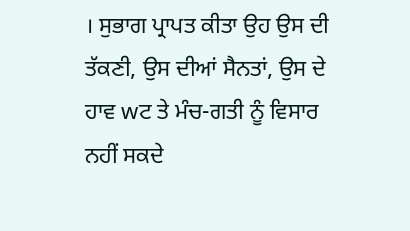। ਸੁਭਾਗ ਪ੍ਰਾਪਤ ਕੀਤਾ ਉਹ ਉਸ ਦੀ ਤੱਕਣੀ, ਉਸ ਦੀਆਂ ਸੈਨਤਾਂ, ਉਸ ਦੇ ਹਾਵ wਟ ਤੇ ਮੰਚ-ਗਤੀ ਨੂੰ ਵਿਸਾਰ ਨਹੀਂ ਸਕਦੇ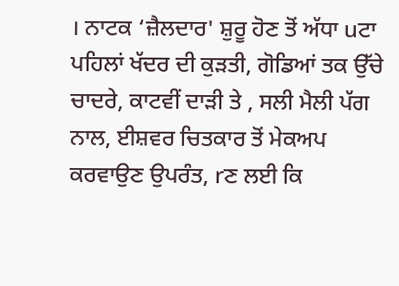। ਨਾਟਕ ‘ਜ਼ੈਲਦਾਰ' ਸ਼ੁਰੂ ਹੋਣ ਤੋਂ ਅੱਧਾ uਟਾ ਪਹਿਲਾਂ ਖੱਦਰ ਦੀ ਕੁੜਤੀ, ਗੋਡਿਆਂ ਤਕ ਉੱਚੇ ਚਾਦਰੇ, ਕਾਟਵੀਂ ਦਾੜੀ ਤੇ , ਸਲੀ ਮੈਲੀ ਪੱਗ ਨਾਲ, ਈਸ਼ਵਰ ਚਿਤਕਾਰ ਤੋਂ ਮੇਕਅਪ ਕਰਵਾਉਣ ਉਪਰੰਤ, rਣ ਲਈ ਕਿ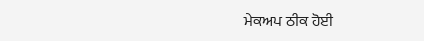ਮੇਕਅਪ ਠੀਕ ਹੋਈ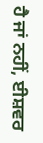ਹੈ ਜਾਂ ਨਹੀਂ, ਈਸ਼ਵਰ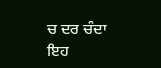ਚ ਦਰ ਚੰਦਾ ਇਹ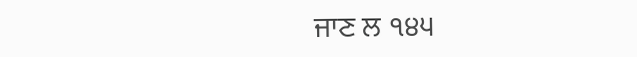ਜਾਣ ਲ ੧੪੫